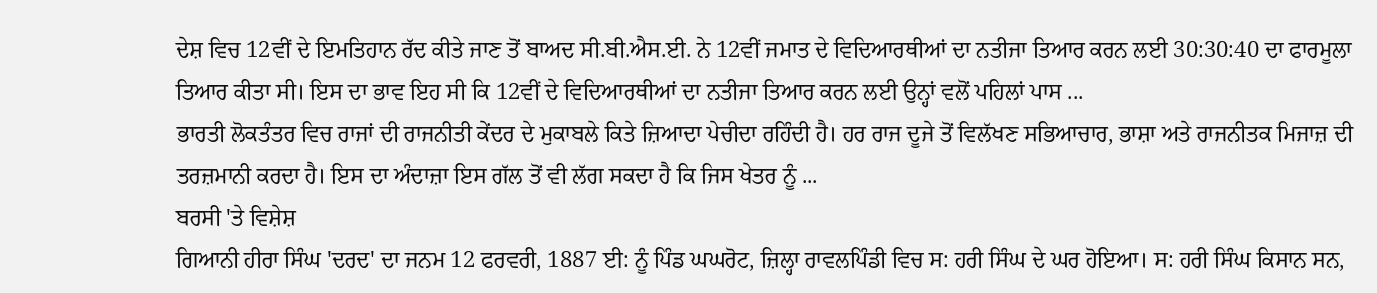ਦੇਸ਼ ਵਿਚ 12ਵੀਂ ਦੇ ਇਮਤਿਹਾਨ ਰੱਦ ਕੀਤੇ ਜਾਣ ਤੋਂ ਬਾਅਦ ਸੀ.ਬੀ.ਐਸ.ਈ. ਨੇ 12ਵੀਂ ਜਮਾਤ ਦੇ ਵਿਦਿਆਰਥੀਆਂ ਦਾ ਨਤੀਜਾ ਤਿਆਰ ਕਰਨ ਲਈ 30:30:40 ਦਾ ਫਾਰਮੂਲਾ ਤਿਆਰ ਕੀਤਾ ਸੀ। ਇਸ ਦਾ ਭਾਵ ਇਹ ਸੀ ਕਿ 12ਵੀਂ ਦੇ ਵਿਦਿਆਰਥੀਆਂ ਦਾ ਨਤੀਜਾ ਤਿਆਰ ਕਰਨ ਲਈ ਉਨ੍ਹਾਂ ਵਲੋਂ ਪਹਿਲਾਂ ਪਾਸ ...
ਭਾਰਤੀ ਲੋਕਤੰਤਰ ਵਿਚ ਰਾਜਾਂ ਦੀ ਰਾਜਨੀਤੀ ਕੇਂਦਰ ਦੇ ਮੁਕਾਬਲੇ ਕਿਤੇ ਜ਼ਿਆਦਾ ਪੇਚੀਦਾ ਰਹਿੰਦੀ ਹੈ। ਹਰ ਰਾਜ ਦੂਜੇ ਤੋਂ ਵਿਲੱਖਣ ਸਭਿਆਚਾਰ, ਭਾਸ਼ਾ ਅਤੇ ਰਾਜਨੀਤਕ ਮਿਜਾਜ਼ ਦੀ ਤਰਜ਼ਮਾਨੀ ਕਰਦਾ ਹੈ। ਇਸ ਦਾ ਅੰਦਾਜ਼ਾ ਇਸ ਗੱਲ ਤੋਂ ਵੀ ਲੱਗ ਸਕਦਾ ਹੈ ਕਿ ਜਿਸ ਖੇਤਰ ਨੂੰ ...
ਬਰਸੀ 'ਤੇ ਵਿਸ਼ੇਸ਼
ਗਿਆਨੀ ਹੀਰਾ ਸਿੰਘ 'ਦਰਦ' ਦਾ ਜਨਮ 12 ਫਰਵਰੀ, 1887 ਈ: ਨੂੰ ਪਿੰਡ ਘਘਰੋਟ, ਜ਼ਿਲ੍ਹਾ ਰਾਵਲਪਿੰਡੀ ਵਿਚ ਸ: ਹਰੀ ਸਿੰਘ ਦੇ ਘਰ ਹੋਇਆ। ਸ: ਹਰੀ ਸਿੰਘ ਕਿਸਾਨ ਸਨ,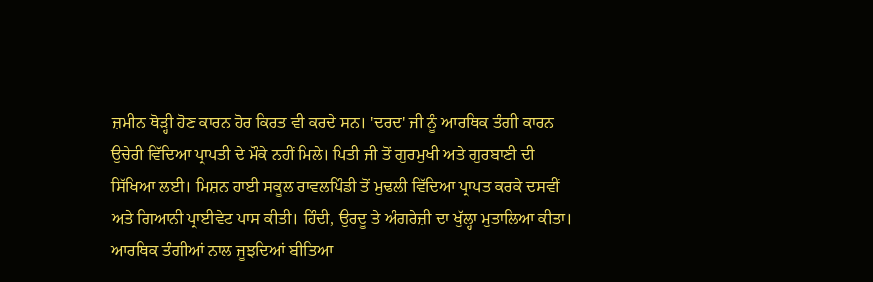ਜ਼ਮੀਨ ਥੋੜ੍ਹੀ ਹੋਣ ਕਾਰਨ ਹੋਰ ਕਿਰਤ ਵੀ ਕਰਦੇ ਸਨ। 'ਦਰਦ' ਜੀ ਨੂੰ ਆਰਥਿਕ ਤੰਗੀ ਕਾਰਨ ਉਚੇਰੀ ਵਿੱਦਿਆ ਪ੍ਰਾਪਤੀ ਦੇ ਮੌਕੇ ਨਹੀਂ ਮਿਲੇ। ਪਿਤੀ ਜੀ ਤੋਂ ਗੁਰਮੁਖੀ ਅਤੇ ਗੁਰਬਾਣੀ ਦੀ ਸਿੱਖਿਆ ਲਈ। ਮਿਸ਼ਨ ਹਾਈ ਸਕੂਲ ਰਾਵਲਪਿੰਡੀ ਤੋਂ ਮੁਢਲੀ ਵਿੱਦਿਆ ਪ੍ਰਾਪਤ ਕਰਕੇ ਦਸਵੀਂ ਅਤੇ ਗਿਆਨੀ ਪ੍ਰਾਈਵੇਟ ਪਾਸ ਕੀਤੀ। ਹਿੰਦੀ, ਉਰਦੂ ਤੇ ਅੰਗਰੇਜ਼ੀ ਦਾ ਖੁੱਲ੍ਹਾ ਮੁਤਾਲਿਆ ਕੀਤਾ।
ਆਰਥਿਕ ਤੰਗੀਆਂ ਨਾਲ ਜੂਝਦਿਆਂ ਬੀਤਿਆ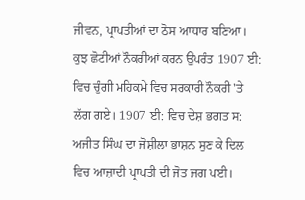ਜੀਵਨ, ਪ੍ਰਾਪਤੀਆਂ ਦਾ ਠੋਸ ਆਧਾਰ ਬਣਿਆ। ਕੁਝ ਛੋਟੀਆਂ ਨੌਕਰੀਆਂ ਕਰਨ ਉਪਰੰਤ 1907 ਈ: ਵਿਚ ਚੁੰਗੀ ਮਹਿਕਮੇ ਵਿਚ ਸਰਕਾਰੀ ਨੌਕਰੀ 'ਤੇ ਲੱਗ ਗਏ। 1907 ਈ: ਵਿਚ ਦੇਸ਼ ਭਗਤ ਸ: ਅਜੀਤ ਸਿੰਘ ਦਾ ਜੋਸ਼ੀਲਾ ਭਾਸ਼ਨ ਸੁਣ ਕੇ ਦਿਲ ਵਿਚ ਆਜ਼ਾਦੀ ਪ੍ਰਾਪਤੀ ਦੀ ਜੋਤ ਜਗ ਪਈ।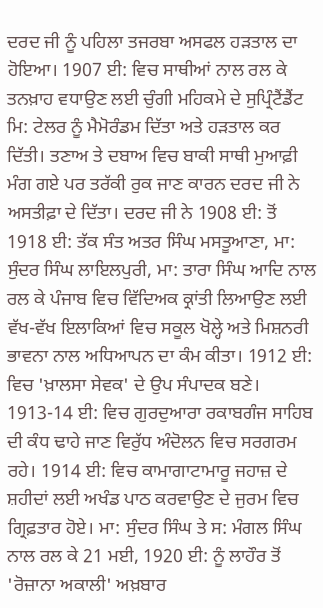ਦਰਦ ਜੀ ਨੂੰ ਪਹਿਲਾ ਤਜਰਬਾ ਅਸਫਲ ਹੜਤਾਲ ਦਾ ਹੋਇਆ। 1907 ਈ: ਵਿਚ ਸਾਥੀਆਂ ਨਾਲ ਰਲ ਕੇ ਤਨਖ਼ਾਹ ਵਧਾਉਣ ਲਈ ਚੁੰਗੀ ਮਹਿਕਮੇ ਦੇ ਸੁਪ੍ਰਿੰਟੈਂਡੈਂਟ ਮਿ: ਟੇਲਰ ਨੂੰ ਮੈਮੋਰੰਡਮ ਦਿੱਤਾ ਅਤੇ ਹੜਤਾਲ ਕਰ ਦਿੱਤੀ। ਤਣਾਅ ਤੇ ਦਬਾਅ ਵਿਚ ਬਾਕੀ ਸਾਥੀ ਮੁਆਫ਼ੀ ਮੰਗ ਗਏ ਪਰ ਤਰੱਕੀ ਰੁਕ ਜਾਣ ਕਾਰਨ ਦਰਦ ਜੀ ਨੇ ਅਸਤੀਫ਼ਾ ਦੇ ਦਿੱਤਾ। ਦਰਦ ਜੀ ਨੇ 1908 ਈ: ਤੋਂ 1918 ਈ: ਤੱਕ ਸੰਤ ਅਤਰ ਸਿੰਘ ਮਸਤੂਆਣਾ, ਮਾ: ਸੁੰਦਰ ਸਿੰਘ ਲਾਇਲਪੁਰੀ, ਮਾ: ਤਾਰਾ ਸਿੰਘ ਆਦਿ ਨਾਲ ਰਲ ਕੇ ਪੰਜਾਬ ਵਿਚ ਵਿੱਦਿਅਕ ਕ੍ਰਾਂਤੀ ਲਿਆਉਣ ਲਈ ਵੱਖ-ਵੱਖ ਇਲਾਕਿਆਂ ਵਿਚ ਸਕੂਲ ਖੋਲ੍ਹੇ ਅਤੇ ਮਿਸ਼ਨਰੀ ਭਾਵਨਾ ਨਾਲ ਅਧਿਆਪਨ ਦਾ ਕੰਮ ਕੀਤਾ। 1912 ਈ: ਵਿਚ 'ਖ਼ਾਲਸਾ ਸੇਵਕ' ਦੇ ਉਪ ਸੰਪਾਦਕ ਬਣੇ। 1913-14 ਈ: ਵਿਚ ਗੁਰਦੁਆਰਾ ਰਕਾਬਗੰਜ ਸਾਹਿਬ ਦੀ ਕੰਧ ਢਾਹੇ ਜਾਣ ਵਿਰੁੱਧ ਅੰਦੋਲਨ ਵਿਚ ਸਰਗਰਮ ਰਹੇ। 1914 ਈ: ਵਿਚ ਕਾਮਾਗਾਟਾਮਾਰੂ ਜਹਾਜ਼ ਦੇ ਸ਼ਹੀਦਾਂ ਲਈ ਅਖੰਡ ਪਾਠ ਕਰਵਾਉਣ ਦੇ ਜੁਰਮ ਵਿਚ ਗ੍ਰਿਫ਼ਤਾਰ ਹੋਏ। ਮਾ: ਸੁੰਦਰ ਸਿੰਘ ਤੇ ਸ: ਮੰਗਲ ਸਿੰਘ ਨਾਲ ਰਲ ਕੇ 21 ਮਈ, 1920 ਈ: ਨੂੰ ਲਾਹੌਰ ਤੋਂ 'ਰੋਜ਼ਾਨਾ ਅਕਾਲੀ' ਅਖ਼ਬਾਰ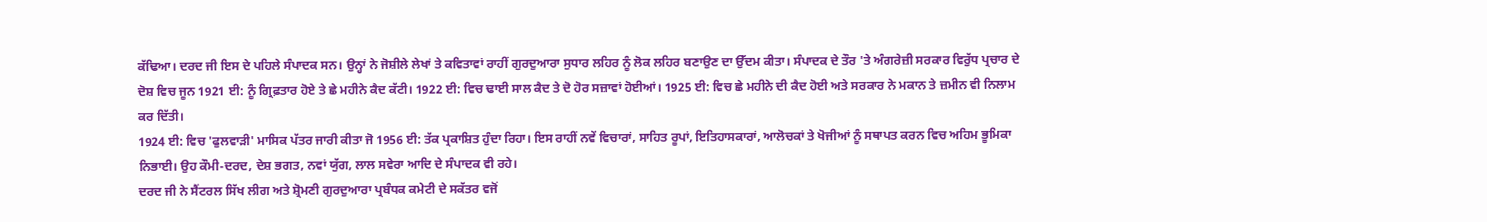ਕੱਢਿਆ। ਦਰਦ ਜੀ ਇਸ ਦੇ ਪਹਿਲੇ ਸੰਪਾਦਕ ਸਨ। ਉਨ੍ਹਾਂ ਨੇ ਜੋਸ਼ੀਲੇ ਲੇਖਾਂ ਤੇ ਕਵਿਤਾਵਾਂ ਰਾਹੀਂ ਗੁਰਦੁਆਰਾ ਸੁਧਾਰ ਲਹਿਰ ਨੂੰ ਲੋਕ ਲਹਿਰ ਬਣਾਉਣ ਦਾ ਉੱਦਮ ਕੀਤਾ। ਸੰਪਾਦਕ ਦੇ ਤੌਰ 'ਤੇ ਅੰਗਰੇਜ਼ੀ ਸਰਕਾਰ ਵਿਰੁੱਧ ਪ੍ਰਚਾਰ ਦੇ ਦੋਸ਼ ਵਿਚ ਜੂਨ 1921 ਈ: ਨੂੰ ਗ੍ਰਿਫ਼ਤਾਰ ਹੋਏ ਤੇ ਛੇ ਮਹੀਨੇ ਕੈਦ ਕੱਟੀ। 1922 ਈ: ਵਿਚ ਢਾਈ ਸਾਲ ਕੈਦ ਤੇ ਦੋ ਹੋਰ ਸਜ਼ਾਵਾਂ ਹੋਈਆਂ। 1925 ਈ: ਵਿਚ ਛੇ ਮਹੀਨੇ ਦੀ ਕੈਦ ਹੋਈ ਅਤੇ ਸਰਕਾਰ ਨੇ ਮਕਾਨ ਤੇ ਜ਼ਮੀਨ ਵੀ ਨਿਲਾਮ ਕਰ ਦਿੱਤੀ।
1924 ਈ: ਵਿਚ 'ਫੁਲਵਾੜੀ' ਮਾਸਿਕ ਪੱਤਰ ਜਾਰੀ ਕੀਤਾ ਜੋ 1956 ਈ: ਤੱਕ ਪ੍ਰਕਾਸ਼ਿਤ ਹੁੰਦਾ ਰਿਹਾ। ਇਸ ਰਾਹੀਂ ਨਵੇਂ ਵਿਚਾਰਾਂ, ਸਾਹਿਤ ਰੂਪਾਂ, ਇਤਿਹਾਸਕਾਰਾਂ, ਆਲੋਚਕਾਂ ਤੇ ਖੋਜੀਆਂ ਨੂੰ ਸਥਾਪਤ ਕਰਨ ਵਿਚ ਅਹਿਮ ਭੂਮਿਕਾ ਨਿਭਾਈ। ਉਹ ਕੌਮੀ-ਦਰਦ, ਦੇਸ਼ ਭਗਤ, ਨਵਾਂ ਯੁੱਗ, ਲਾਲ ਸਵੇਰਾ ਆਦਿ ਦੇ ਸੰਪਾਦਕ ਵੀ ਰਹੇ।
ਦਰਦ ਜੀ ਨੇ ਸੈਂਟਰਲ ਸਿੱਖ ਲੀਗ ਅਤੇ ਸ਼੍ਰੋਮਣੀ ਗੁਰਦੁਆਰਾ ਪ੍ਰਬੰਧਕ ਕਮੇਟੀ ਦੇ ਸਕੱਤਰ ਵਜੋਂ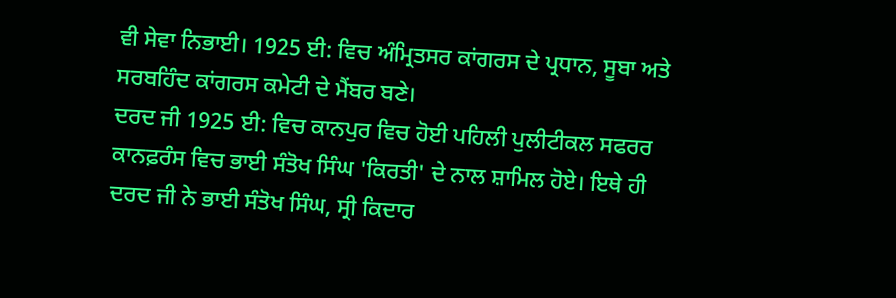ਵੀ ਸੇਵਾ ਨਿਭਾਈ। 1925 ਈ: ਵਿਚ ਅੰਮ੍ਰਿਤਸਰ ਕਾਂਗਰਸ ਦੇ ਪ੍ਰਧਾਨ, ਸੂਬਾ ਅਤੇ ਸਰਬਹਿੰਦ ਕਾਂਗਰਸ ਕਮੇਟੀ ਦੇ ਮੈਂਬਰ ਬਣੇ।
ਦਰਦ ਜੀ 1925 ਈ: ਵਿਚ ਕਾਨਪੁਰ ਵਿਚ ਹੋਈ ਪਹਿਲੀ ਪੁਲੀਟੀਕਲ ਸਫਰਰ ਕਾਨਫ਼ਰੰਸ ਵਿਚ ਭਾਈ ਸੰਤੋਖ ਸਿੰਘ 'ਕਿਰਤੀ' ਦੇ ਨਾਲ ਸ਼ਾਮਿਲ ਹੋਏ। ਇਥੇ ਹੀ ਦਰਦ ਜੀ ਨੇ ਭਾਈ ਸੰਤੋਖ ਸਿੰਘ, ਸ੍ਰੀ ਕਿਦਾਰ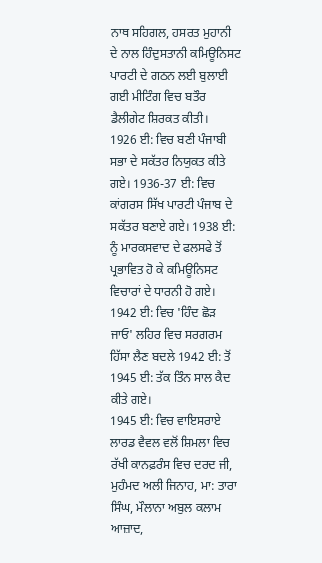ਨਾਥ ਸਹਿਗਲ, ਹਸਰਤ ਮੁਹਾਨੀ ਦੇ ਨਾਲ ਹਿੰਦੁਸਤਾਨੀ ਕਮਿਊਨਿਸਟ ਪਾਰਟੀ ਦੇ ਗਠਨ ਲਈ ਬੁਲਾਈ ਗਈ ਮੀਟਿੰਗ ਵਿਚ ਬਤੌਰ ਡੈਲੀਗੇਟ ਸ਼ਿਰਕਤ ਕੀਤੀ।
1926 ਈ: ਵਿਚ ਬਣੀ ਪੰਜਾਬੀ ਸਭਾ ਦੇ ਸਕੱਤਰ ਨਿਯੁਕਤ ਕੀਤੇ ਗਏ। 1936-37 ਈ: ਵਿਚ ਕਾਂਗਰਸ ਸਿੱਖ ਪਾਰਟੀ ਪੰਜਾਬ ਦੇ ਸਕੱਤਰ ਬਣਾਏ ਗਏ। 1938 ਈ: ਨੂੰ ਮਾਰਕਸਵਾਦ ਦੇ ਫਲਸਫੇ ਤੋਂ ਪ੍ਰਭਾਵਿਤ ਹੋ ਕੇ ਕਮਿਊਨਿਸਟ ਵਿਚਾਰਾਂ ਦੇ ਧਾਰਨੀ ਹੋ ਗਏ। 1942 ਈ: ਵਿਚ 'ਹਿੰਦ ਛੋੜ ਜਾਓ' ਲਹਿਰ ਵਿਚ ਸਰਗਰਮ ਹਿੱਸਾ ਲੈਣ ਬਦਲੇ 1942 ਈ: ਤੋਂ 1945 ਈ: ਤੱਕ ਤਿੰਨ ਸਾਲ ਕੈਦ ਕੀਤੇ ਗਏ।
1945 ਈ: ਵਿਚ ਵਾਇਸਰਾਏ ਲਾਰਡ ਵੈਵਲ ਵਲੋਂ ਸ਼ਿਮਲਾ ਵਿਚ ਰੱਖੀ ਕਾਨਫ਼ਰੰਸ ਵਿਚ ਦਰਦ ਜੀ, ਮੁਹੰਮਦ ਅਲੀ ਜਿਨਾਹ, ਮਾ: ਤਾਰਾ ਸਿੰਘ, ਮੌਲਾਨਾ ਅਬੁਲ ਕਲਾਮ ਆਜ਼ਾਦ,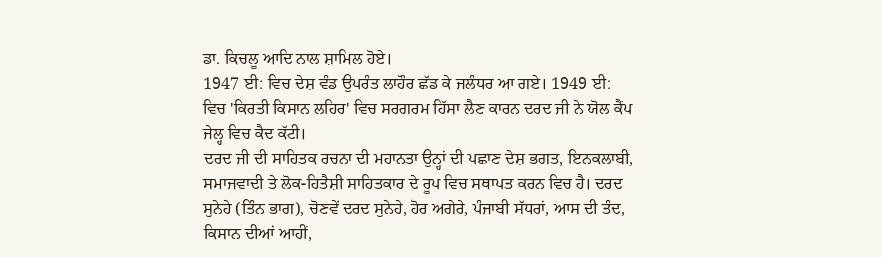ਡਾ. ਕਿਚਲੂ ਆਦਿ ਨਾਲ ਸ਼ਾਮਿਲ ਹੋਏ।
1947 ਈ: ਵਿਚ ਦੇਸ਼ ਵੰਡ ਉਪਰੰਤ ਲਾਹੌਰ ਛੱਡ ਕੇ ਜਲੰਧਰ ਆ ਗਏ। 1949 ਈ: ਵਿਚ 'ਕਿਰਤੀ ਕਿਸਾਨ ਲਹਿਰ' ਵਿਚ ਸਰਗਰਮ ਹਿੱਸਾ ਲੈਣ ਕਾਰਨ ਦਰਦ ਜੀ ਨੇ ਯੋਲ ਕੈਂਪ ਜੇਲ੍ਹ ਵਿਚ ਕੈਦ ਕੱਟੀ।
ਦਰਦ ਜੀ ਦੀ ਸਾਹਿਤਕ ਰਚਨਾ ਦੀ ਮਹਾਨਤਾ ਉਨ੍ਹਾਂ ਦੀ ਪਛਾਣ ਦੇਸ਼ ਭਗਤ, ਇਨਕਲਾਬੀ, ਸਮਾਜਵਾਦੀ ਤੇ ਲੋਕ-ਹਿਤੈਸ਼ੀ ਸਾਹਿਤਕਾਰ ਦੇ ਰੂਪ ਵਿਚ ਸਥਾਪਤ ਕਰਨ ਵਿਚ ਹੈ। ਦਰਦ ਸੁਨੇਹੇ (ਤਿੰਨ ਭਾਗ), ਚੋਣਵੇਂ ਦਰਦ ਸੁਨੇਹੇ, ਹੋਰ ਅਗੇਰੇ, ਪੰਜਾਬੀ ਸੱਧਰਾਂ, ਆਸ ਦੀ ਤੰਦ, ਕਿਸਾਨ ਦੀਆਂ ਆਹੀਂ,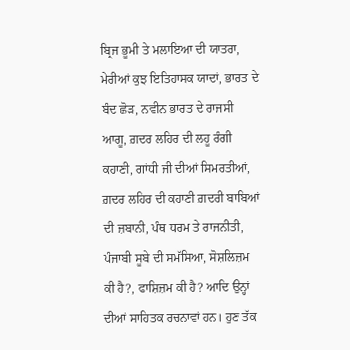ਬ੍ਰਿਜ ਭੂਮੀ ਤੇ ਮਲਾਇਆ ਦੀ ਯਾਤਰਾ, ਮੇਰੀਆਂ ਕੁਝ ਇਤਿਹਾਸਕ ਯਾਦਾਂ, ਭਾਰਤ ਦੇ ਬੰਦ ਛੋੜ, ਨਵੀਨ ਭਾਰਤ ਦੇ ਰਾਜਸੀ ਆਗੂ, ਗ਼ਦਰ ਲਹਿਰ ਦੀ ਲਹੂ ਰੰਗੀ ਕਹਾਣੀ, ਗਾਂਧੀ ਜੀ ਦੀਆਂ ਸਿਮਰਤੀਆਂ, ਗ਼ਦਰ ਲਹਿਰ ਦੀ ਕਹਾਣੀ ਗ਼ਦਰੀ ਬਾਬਿਆਂ ਦੀ ਜ਼ਬਾਨੀ, ਪੰਥ ਧਰਮ ਤੇ ਰਾਜਨੀਤੀ, ਪੰਜਾਬੀ ਸੂਬੇ ਦੀ ਸਮੱਸਿਆ, ਸੋਸ਼ਲਿਜ਼ਮ ਕੀ ਹੈ?, ਫਾਸ਼ਿਜ਼ਮ ਕੀ ਹੈ? ਆਦਿ ਉਨ੍ਹਾਂ ਦੀਆਂ ਸਾਹਿਤਕ ਰਚਨਾਵਾਂ ਹਨ। ਹੁਣ ਤੱਕ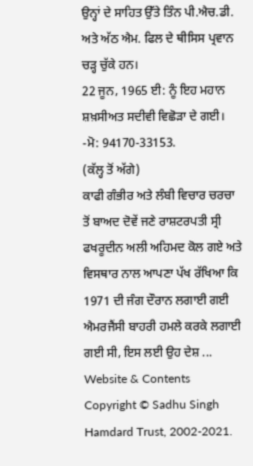ਉਨ੍ਹਾਂ ਦੇ ਸਾਹਿਤ ਉੱਤੇ ਤਿੰਨ ਪੀ.ਐਚ.ਡੀ. ਅਤੇ ਅੱਠ ਐਮ. ਫਿਲ ਦੇ ਥੀਸਿਸ ਪ੍ਰਵਾਨ ਚੜ੍ਹ ਚੁੱਕੇ ਹਨ।
22 ਜੂਨ, 1965 ਈ: ਨੂੰ ਇਹ ਮਹਾਨ ਸ਼ਖ਼ਸੀਅਤ ਸਦੀਵੀ ਵਿਛੋੜਾ ਦੇ ਗਈ।
-ਮੋ: 94170-33153.
(ਕੱਲ੍ਹ ਤੋਂ ਅੱਗੇ)
ਕਾਫੀ ਗੰਭੀਰ ਅਤੇ ਲੰਬੀ ਵਿਚਾਰ ਚਰਚਾ ਤੋਂ ਬਾਅਦ ਦੋਵੇਂ ਜਣੇ ਰਾਸ਼ਟਰਪਤੀ ਸ੍ਰੀ ਫਖਰੂਦੀਨ ਅਲੀ ਅਹਿਮਦ ਕੋਲ ਗਏ ਅਤੇ ਵਿਸਥਾਰ ਨਾਲ ਆਪਣਾ ਪੱਖ ਰੱਖਿਆ ਕਿ 1971 ਦੀ ਜੰਗ ਦੌਰਾਨ ਲਗਾਈ ਗਈ ਐਮਰਜੈਂਸੀ ਬਾਹਰੀ ਹਮਲੇ ਕਰਕੇ ਲਗਾਈ ਗਈ ਸੀ, ਇਸ ਲਈ ਉਹ ਦੇਸ਼ ...
Website & Contents Copyright © Sadhu Singh Hamdard Trust, 2002-2021.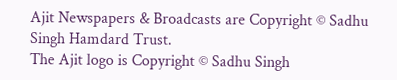Ajit Newspapers & Broadcasts are Copyright © Sadhu Singh Hamdard Trust.
The Ajit logo is Copyright © Sadhu Singh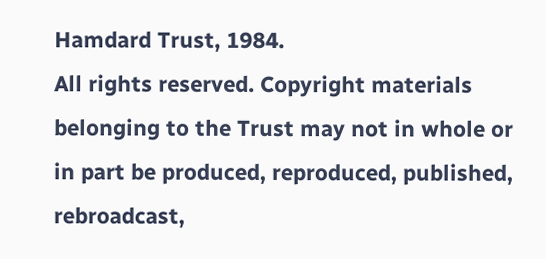Hamdard Trust, 1984.
All rights reserved. Copyright materials belonging to the Trust may not in whole or in part be produced, reproduced, published, rebroadcast,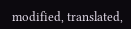modified, translated,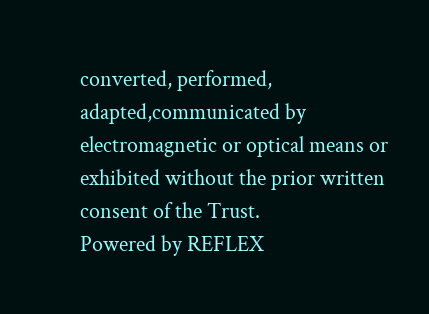converted, performed, adapted,communicated by electromagnetic or optical means or exhibited without the prior written consent of the Trust.
Powered by REFLEX